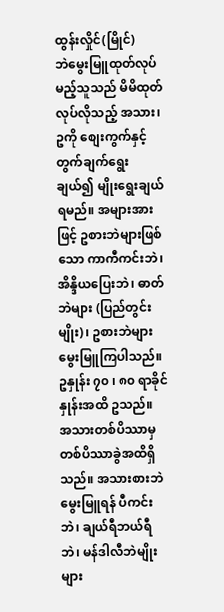ထွန်းလှိုင်(မြိုင်)
ဘဲမွေးမြူထုတ်လုပ်မည့်သူသည် မိမိထုတ်လုပ်လိုသည့် အသား၊ ဥကို စျေးကွက်နှင့်တွက်ချက်ရွေးချယ်၍ မျိုးရွေးချယ်ရမည်။ အများအားဖြင့် ဥစားဘဲများဖြစ်သော ကာကီကင်းဘဲ၊ အိန္ဒိယပြေးဘဲ၊ ဓာတ်ဘဲများ (ပြည်တွင်းမျိုး)၊ ဥစားဘဲများ မွေးမြူကြပါသည်။ ဥနှုန်း ၇၀ ၊ ၈၀ ရာခိုင်နှုန်းအထိ ဥသည်။ အသားတစ်ပိဿာမှတစ်ပိဿာခွဲအထိရှိသည်။ အသားစားဘဲမွေးမြူရန် ပီကင်းဘဲ၊ ချယ်ရီဘယ်ရီဘဲ၊ မန်ဒါလီဘဲမျိုးများ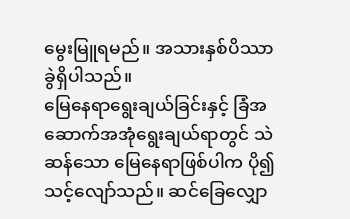မွေးမြူရမည်။ အသားနှစ်ပိဿာခွဲရှိပါသည်။
မြေနေရာရွေးချယ်ခြင်းနှင့် ခြံအဆောက်အအုံရွေးချယ်ရာတွင် သဲဆန်သော မြေနေရာဖြစ်ပါက ပို၍သင့်လျော်သည်။ ဆင်ခြေလျှော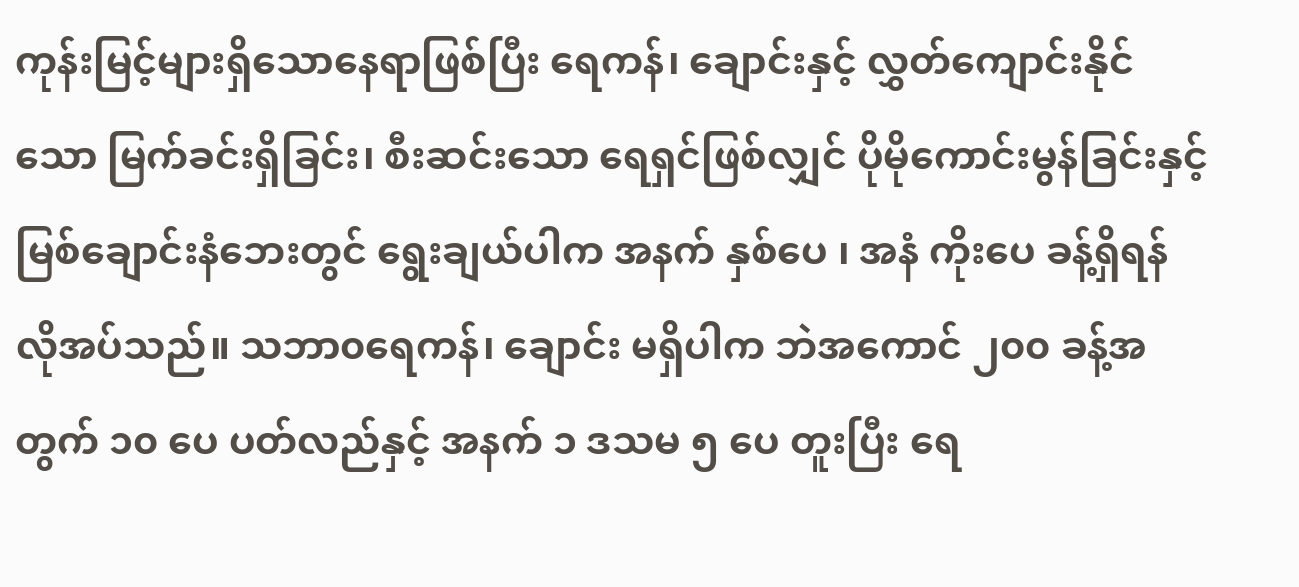ကုန်းမြင့်များရှိသောနေရာဖြစ်ပြီး ရေကန်၊ ချောင်းနှင့် လွှတ်ကျောင်းနိုင်သော မြက်ခင်းရှိခြင်း၊ စီးဆင်းသော ရေရှင်ဖြစ်လျှင် ပိုမိုကောင်းမွန်ခြင်းနှင့် မြစ်ချောင်းနံဘေးတွင် ရွေးချယ်ပါက အနက် နှစ်ပေ ၊ အနံ ကိုးပေ ခန့်ရှိရန် လိုအပ်သည်။ သဘာ၀ရေကန်၊ ချောင်း မရှိပါက ဘဲအကောင် ၂၀၀ ခန့်အတွက် ၁၀ ပေ ပတ်လည်နှင့် အနက် ၁ ဒသမ ၅ ပေ တူးပြီး ရေ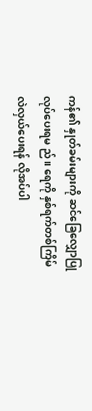ကန်၏ နှုတ်ခမ်းများကို ဆင်ခြေလျှောပြုလုပ်ပေးရမ ည်။ ရေကို နှစ်ရက်တစ်ကြိမ် လဲလှယ်ပေးရန် လိုအပ်ပါ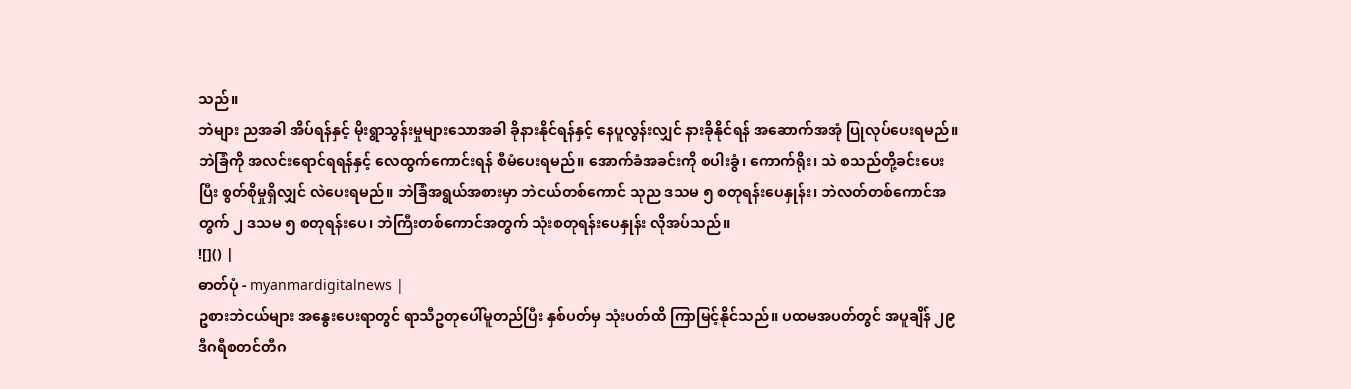သည်။
ဘဲများ ညအခါ အိပ်ရန်နှင့် မိုးရွာသွန်းမှုများသောအခါ ခိုနားနိုင်ရန်နှင့် နေပူလွန်းလျှင် နားခိုနိုင်ရန် အဆောက်အအုံ ပြုလုပ်ပေးရမည်။ ဘဲခြံကို အလင်းရောင်ရရန်နှင့် လေထွက်ကောင်းရန် စီမံပေးရမည်။ အောက်ခံအခင်းကို စပါးခွံ၊ ကောက်ရိုး၊ သဲ စသည်တို့ခင်းပေးပြီး စွတ်စိုမှုရှိလျှင် လဲပေးရမည်။ ဘဲခြံအရွယ်အစားမှာ ဘဲငယ်တစ်ကောင် သုည ဒသမ ၅ စတုရန်းပေနှုန်း၊ ဘဲလတ်တစ်ကောင်အတွက် ၂ ဒသမ ၅ စတုရန်းပေ၊ ဘဲကြီးတစ်ကောင်အတွက် သုံးစတုရန်းပေနှုန်း လိုအပ်သည်။
![]() |
ဓာတ်ပုံ - myanmardigitalnews |
ဥစားဘဲငယ်များ အနွေးပေးရာတွင် ရာသီဥတုပေါ်မူတည်ပြီး နှစ်ပတ်မှ သုံးပတ်ထိ ကြာမြင့်နိုင်သည်။ ပထမအပတ်တွင် အပူချိန် ၂၉ ဒီဂရီစတင်တီဂ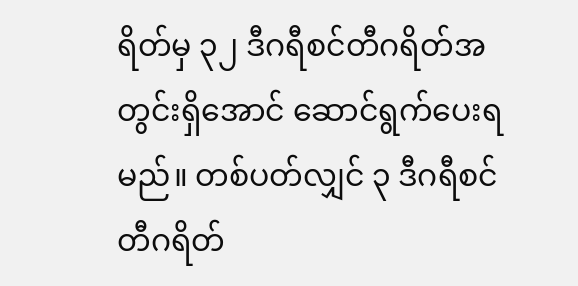ရိတ်မှ ၃၂ ဒီဂရီစင်တီဂရိတ်အတွင်းရှိအောင် ဆောင်ရွက်ပေးရမည်။ တစ်ပတ်လျှင် ၃ ဒီဂရီစင်တီဂရိတ်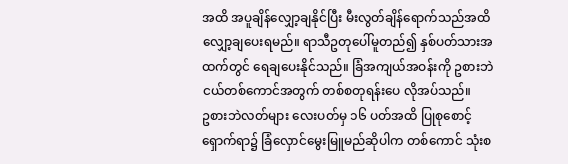အထိ အပူချိန်လျှော့ချနိုင်ပြီး မီးလွတ်ချိန်ရောက်သည်အထိ လျှော့ချပေးရမည်။ ရာသီဥတုပေါ်မူတည်၍ နှစ်ပတ်သားအထက်တွင် ရေချပေးနိုင်သည်။ ခြံအကျယ်အဝန်းကို ဥစားဘဲငယ်တစ်ကောင်အတွက် တစ်စတုရန်းပေ လိုအပ်သည်။
ဥစားဘဲလတ်များ လေးပတ်မှ ၁၆ ပတ်အထိ ပြုစုစောင့်ရှောက်ရာ၌ ခြံလှောင်မွေးမြူမည်ဆိုပါက တစ်ကောင် သုံးစ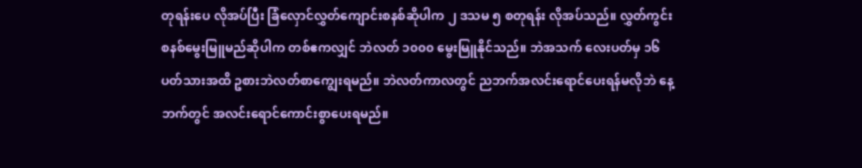တုရန်းပေ လိုအပ်ပြီး ခြံလှောင်လွှတ်ကျောင်းစနစ်ဆိုပါက ၂ ဒသမ ၅ စတုရန်း လိုအပ်သည်။ လွှတ်ကွင်းစနစ်မွေးမြူမည်ဆိုပါက တစ်ဧကလျှင် ဘဲလတ် ၁၀၀၀ မွေးမြူနိုင်သည်။ ဘဲအသက် လေးပတ်မှ ၁၆ ပတ်သားအထိ ဥစားဘဲလတ်စာကျွေးရမည်။ ဘဲလတ်ကာလတွင် ညဘက်အလင်းရောင်ပေးရန်မလိုဘဲ နေ့ဘက်တွင် အလင်းရောင်ကောင်းစွာပေးရမည်။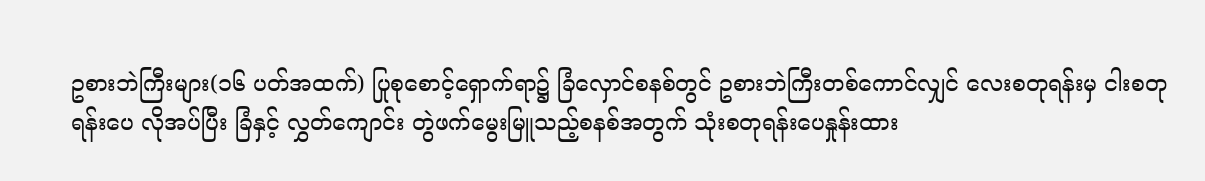ဥစားဘဲကြီးများ(၁၆ ပတ်အထက်) ပြုစုစောင့်ရှောက်ရာ၌ ခြံလှောင်စနစ်တွင် ဥစားဘဲကြီးတစ်ကောင်လျှင် လေးစတုရန်းမှ ငါးစတုရန်းပေ လိုအပ်ပြီး ခြံနှင့် လွှတ်ကျောင်း တွဲဖက်မွေးမြူသည့်စနစ်အတွက် သုံးစတုရန်းပေနှုန်းထား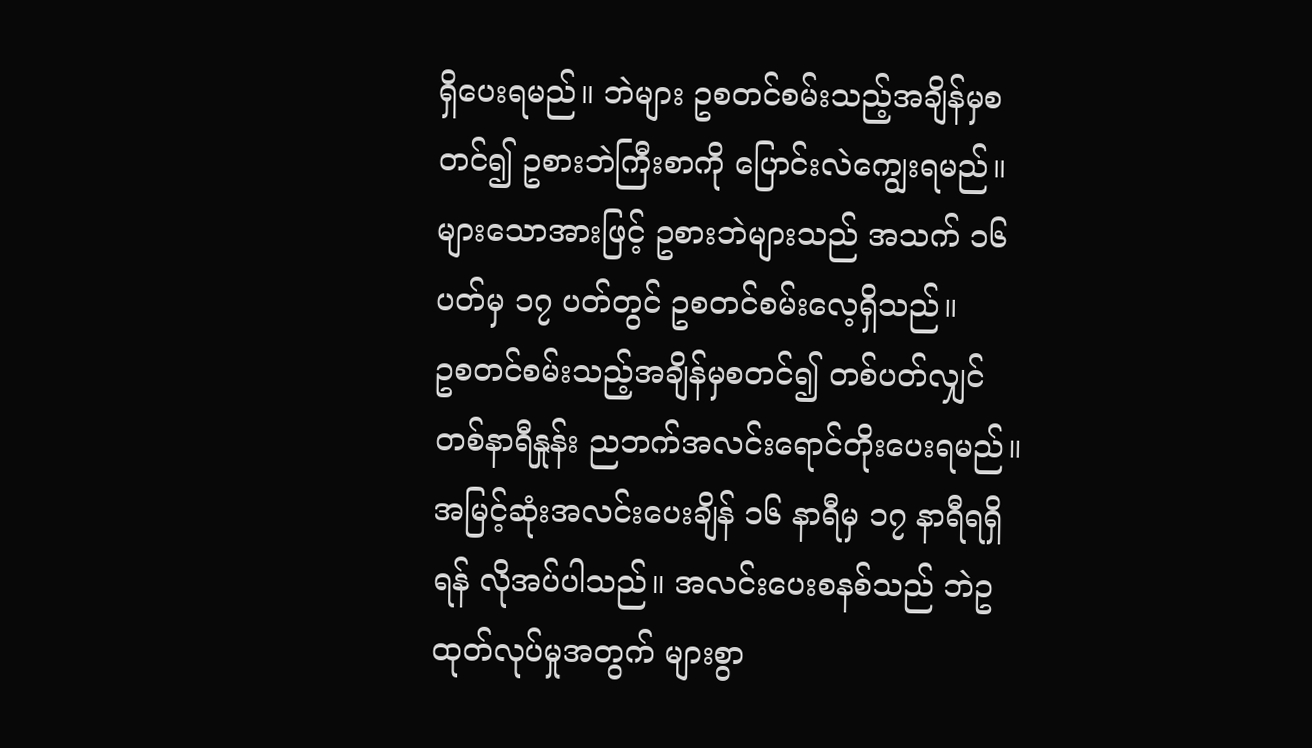ရှိပေးရမည်။ ဘဲများ ဥစတင်စမ်းသည့်အချိန်မှစတင်၍ ဥစားဘဲကြီးစာကို ပြောင်းလဲကျွေးရမည်။ များသောအားဖြင့် ဥစားဘဲများသည် အသက် ၁၆ ပတ်မှ ၁၇ ပတ်တွင် ဥစတင်စမ်းလေ့ရှိသည်။
ဥစတင်စမ်းသည့်အချိန်မှစတင်၍ တစ်ပတ်လျှင် တစ်နာရီနှုန်း ညဘက်အလင်းရောင်တိုးပေးရမည်။ အမြင့်ဆုံးအလင်းပေးချိန် ၁၆ နာရီမှ ၁၇ နာရီရရှိရန် လိုအပ်ပါသည်။ အလင်းပေးစနစ်သည် ဘဲဥထုတ်လုပ်မှုအတွက် များစွာ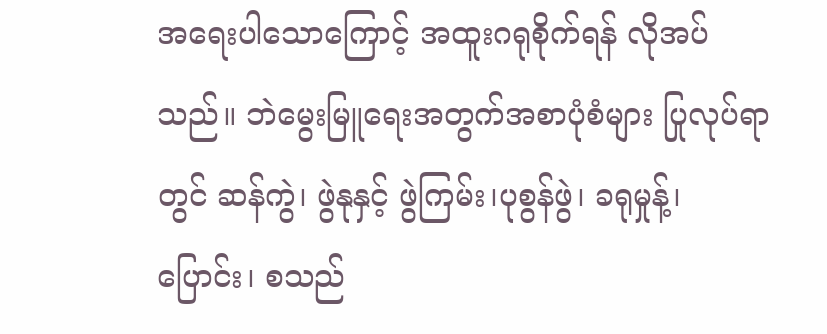အရေးပါသောကြောင့် အထူးဂရုစိုက်ရန် လိုအပ်သည်။ ဘဲမွေးမြူရေးအတွက်အစာပုံစံများ ပြုလုပ်ရာတွင် ဆန်ကွဲ၊ ဖွဲနုနှင့် ဖွဲကြမ်း၊ပုစွန်ဖွဲ၊ ခရုမှုန့်၊ ပြောင်း၊ စသည်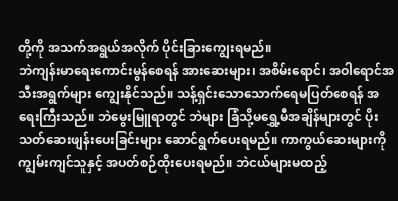တို့ကို အသက်အရွယ်အလိုက် ပိုင်းခြားကျွေးရမည်။
ဘဲကျန်းမာရေးကောင်းမွန်စေရန် အားဆေးများ၊ အစိမ်းရောင်၊ အဝါရောင်အသီးအရွက်များ ကျွေးနိုင်သည်။ သန့်ရှင်းသောသောက်ရေမပြတ်စေရန် အရေးကြီးသည်။ ဘဲမွေးမြူရာတွင် ဘဲများ ခြံသို့မရွှေ့မီအချိန်များတွင် ပိုးသတ်ဆေးဖျန်းပေးခြင်းများ ဆောင်ရွက်ပေးရမည်။ ကာကွယ်ဆေးများကို ကျွမ်းကျင်သူနှင့် အပတ်စဉ်ထိုးပေးရမည်။ ဘဲငယ်များမထည့်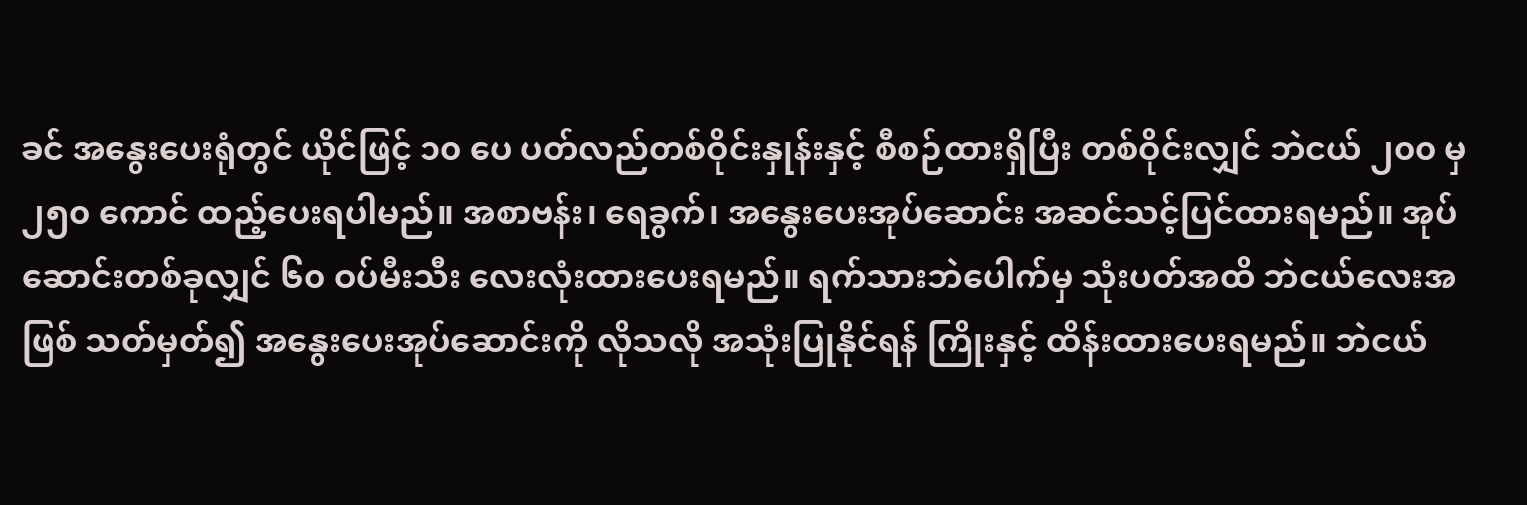ခင် အနွေးပေးရုံတွင် ယိုင်ဖြင့် ၁၀ ပေ ပတ်လည်တစ်ဝိုင်းနှုန်းနှင့် စီစဉ်ထားရှိပြီး တစ်ဝိုင်းလျှင် ဘဲငယ် ၂၀၀ မှ ၂၅၀ ကောင် ထည့်ပေးရပါမည်။ အစာဗန်း၊ ရေခွက်၊ အနွေးပေးအုပ်ဆောင်း အဆင်သင့်ပြင်ထားရမည်။ အုပ်ဆောင်းတစ်ခုလျှင် ၆၀ ဝပ်မီးသီး လေးလုံးထားပေးရမည်။ ရက်သားဘဲပေါက်မှ သုံးပတ်အထိ ဘဲငယ်လေးအဖြစ် သတ်မှတ်၍ အနွေးပေးအုပ်ဆောင်းကို လိုသလို အသုံးပြုနိုင်ရန် ကြိုးနှင့် ထိန်းထားပေးရမည်။ ဘဲငယ်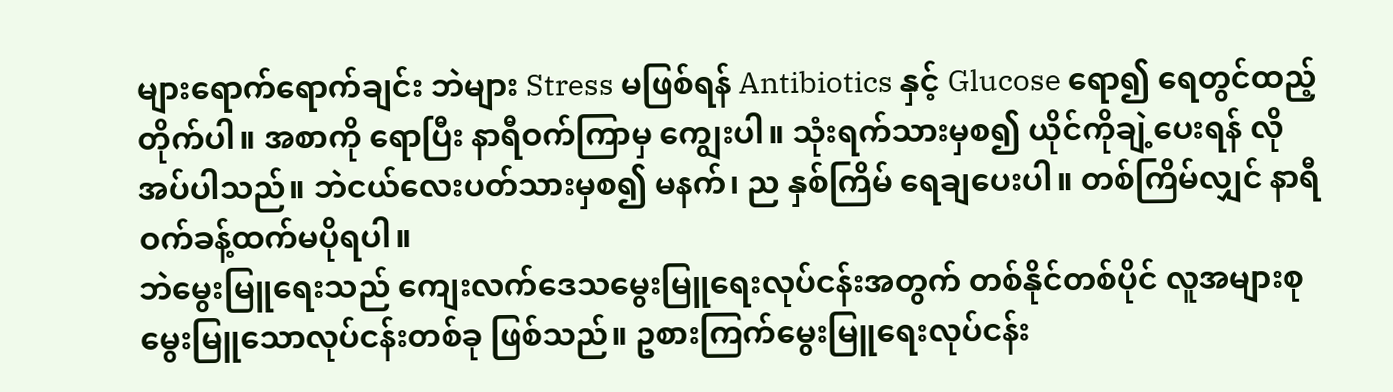များရောက်ရောက်ချင်း ဘဲများ Stress မဖြစ်ရန် Antibiotics နှင့် Glucose ရော၍ ရေတွင်ထည့်တိုက်ပါ။ အစာကို ရောပြီး နာရီဝက်ကြာမှ ကျွေးပါ။ သုံးရက်သားမှစ၍ ယိုင်ကိုချဲ့ပေးရန် လိုအပ်ပါသည်။ ဘဲငယ်လေးပတ်သားမှစ၍ မနက်၊ ည နှစ်ကြိမ် ရေချပေးပါ။ တစ်ကြိမ်လျှင် နာရီဝက်ခန့်ထက်မပိုရပါ။
ဘဲမွေးမြူရေးသည် ကျေးလက်ဒေသမွေးမြူရေးလုပ်ငန်းအတွက် တစ်နိုင်တစ်ပိုင် လူအများစုမွေးမြူသောလုပ်ငန်းတစ်ခု ဖြစ်သည်။ ဥစားကြက်မွေးမြူရေးလုပ်ငန်း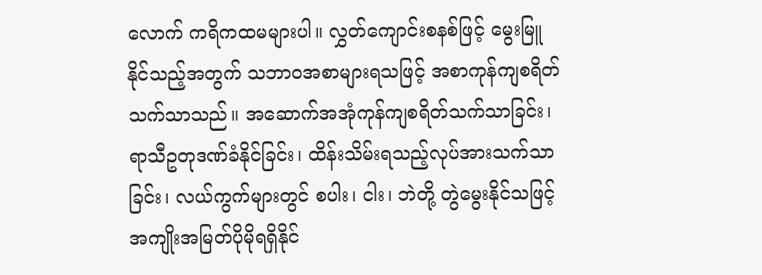လောက် ကရိကထမများပါ။ လွှတ်ကျောင်းစနစ်ဖြင့် မွေးမြူနိုင်သည့်အတွက် သဘာ၀အစာများရသဖြင့် အစာကုန်ကျစရိတ်သက်သာသည်။ အဆောက်အအုံကုန်ကျစရိတ်သက်သာခြင်း၊ ရာသီဥတုဒဏ်ခံနိုင်ခြင်း၊ ထိန်းသိမ်းရသည့်လုပ်အားသက်သာခြင်း၊ လယ်ကွက်များတွင် စပါး၊ ငါး၊ ဘဲတို့ တွဲမွေးနိုင်သဖြင့် အကျိုးအမြတ်ပိုမိုရရှိနိုင်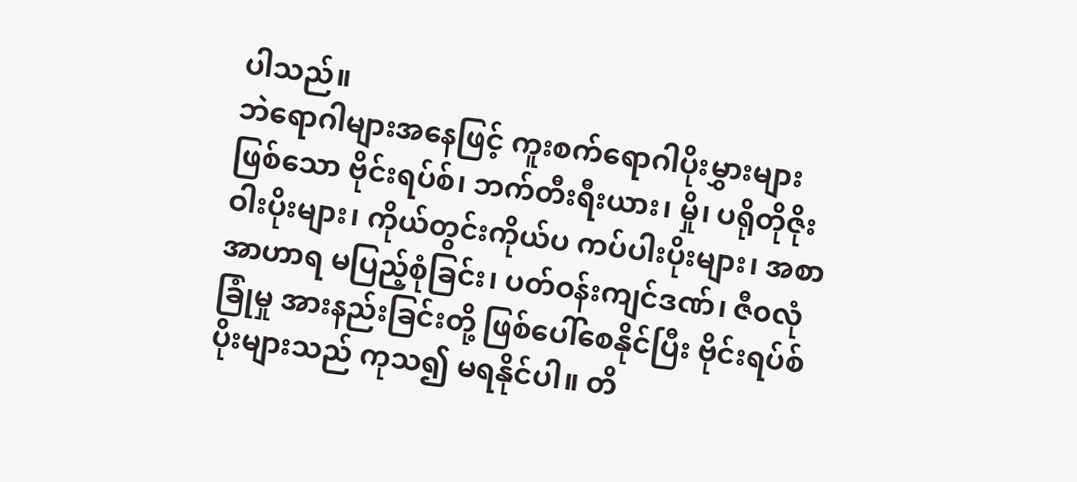ပါသည်။
ဘဲရောဂါများအနေဖြင့် ကူးစက်ရောဂါပိုးမွှားများဖြစ်သော ဗိုင်းရပ်စ်၊ ဘက်တီးရီးယား၊ မှို၊ ပရိုတိုဇိုးဝါးပိုးများ၊ ကိုယ်တွင်းကိုယ်ပ ကပ်ပါးပိုးများ၊ အစာအာဟာရ မပြည့်စုံခြင်း၊ ပတ်ဝန်းကျင်ဒဏ်၊ ဇီ၀လုံခြုံမှု အားနည်းခြင်းတို့ ဖြစ်ပေါ်စေနိုင်ပြီး ဗိုင်းရပ်စ်ပိုးများသည် ကုသ၍ မရနိုင်ပါ။ တိ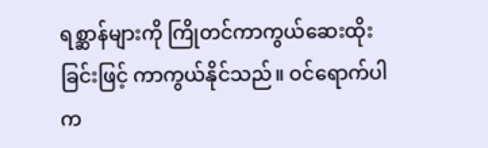ရစ္ဆာန်များကို ကြိုတင်ကာကွယ်ဆေးထိုးခြင်းဖြင့် ကာကွယ်နိုင်သည်။ ဝင်ရောက်ပါက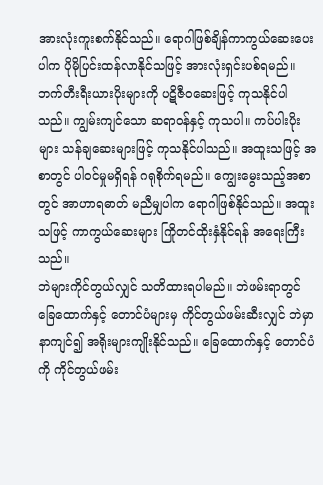အားလုံးကူးစက်နိုင်သည်။ ရောဂါဖြစ်ချိန်ကာကွယ်ဆေးပေးပါက ပိုမိုပြင်းထန်လာနိုင်သဖြင့် အားလုံးရှင်းပစ်ရမည်။
ဘက်တီးရီးယားပိုးများကို ပဋိဇီ၀ဆေးဖြင့် ကုသနိုင်ပါသည်။ ကျွမ်းကျင်သော ဆရာဝန်နှင့် ကုသပါ။ ကပ်ပါးပိုးများ သန်ချဆေးများဖြင့် ကုသနိုင်ပါသည်။ အထူးသဖြင့် အစာတွင် ပါဝင်မှုမရှိရန် ဂရုစိုက်ရမည်။ ကျွေးမွေးသည့်အစာတွင် အာဟာရဓာတ် မညီမျှပါက ရောဂါဖြစ်နိုင်သည်။ အထူးသဖြင့် ကာကွယ်ဆေးများ ကြိုတင်ထိုးနှံနိုင်ရန် အရေးကြီးသည်။
ဘဲများကိုင်တွယ်လျှင် သတိထားရပါမည်။ ဘဲဖမ်းရာတွင် ခြေထောက်နှင့် တောင်ပံများမှ ကိုင်တွယ်ဖမ်းဆီးလျှင် ဘဲမှာနာကျင်၍ အရိုးများကျိုးနိုင်သည်။ ခြေထောက်နှင့် တောင်ပံကို ကိုင်တွယ်ဖမ်း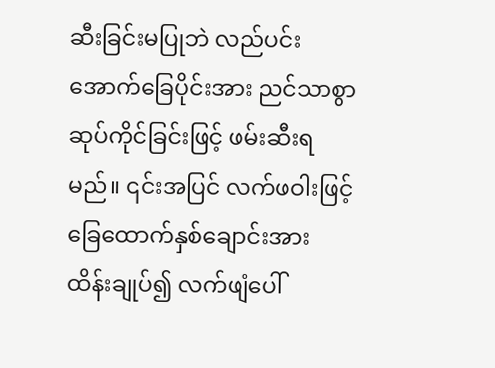ဆီးခြင်းမပြုဘဲ လည်ပင်းအောက်ခြေပိုင်းအား ညင်သာစွာ ဆုပ်ကိုင်ခြင်းဖြင့် ဖမ်းဆီးရမည်။ ၎င်းအပြင် လက်ဖဝါးဖြင့် ခြေထောက်နှစ်ချောင်းအား ထိန်းချုပ်၍ လက်ဖျံပေါ်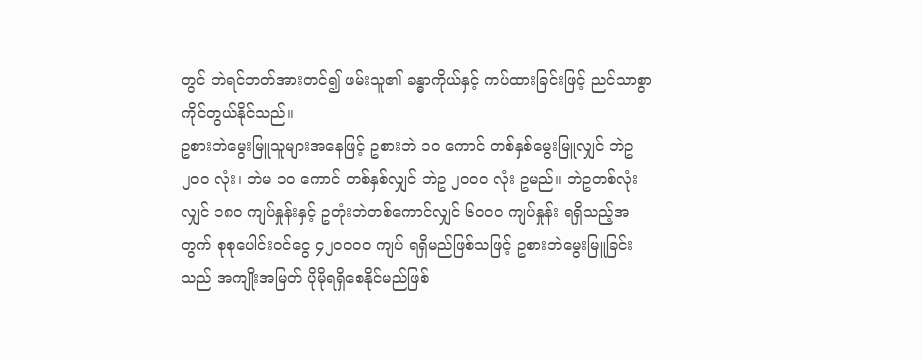တွင် ဘဲရင်ဘတ်အားတင်၍ ဖမ်းသူ၏ ခန္ဓာကိုယ်နှင့် ကပ်ထားခြင်းဖြင့် ညင်သာစွာ ကိုင်တွယ်နိုင်သည်။
ဥစားဘဲမွေးမြူသူများအနေဖြင့် ဥစားဘဲ ၁၀ ကောင် တစ်နှစ်မွေးမြူလျှင် ဘဲဥ ၂၀၀ လုံး၊ ဘဲမ ၁၀ ကောင် တစ်နှစ်လျှင် ဘဲဥ ၂၀၀၀ လုံး ဥမည်။ ဘဲဥတစ်လုံးလျှင် ၁၈၀ ကျပ်နှုန်းနှင့် ဥတုံးဘဲတစ်ကောင်လျှင် ၆၀၀၀ ကျပ်နှုန်း ရရှိသည့်အတွက် စုစုပေါင်းဝင်ငွေ ၄၂၀၀ဝဝ ကျပ် ရရှိမည်ဖြစ်သဖြင့် ဥစားဘဲမွေးမြူခြင်းသည် အကျိုးအမြတ် ပိုမိုရရှိစေနိုင်မည်ဖြစ်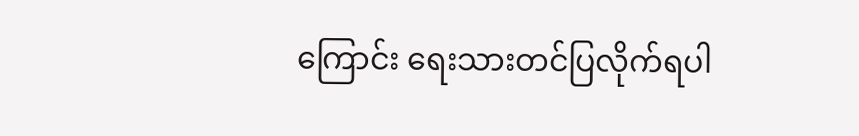ကြောင်း ရေးသားတင်ပြလိုက်ရပါ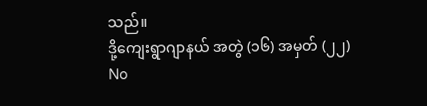သည်။
ဒို့ကျေးရွာဂျာနယ် အတွဲ (၁၆) အမှတ် (၂၂)
No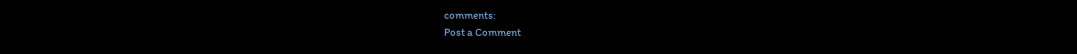comments:
Post a Comment